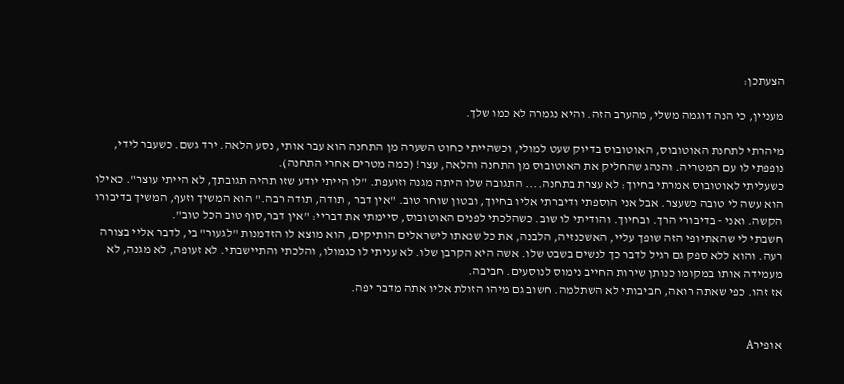הצעתכן:

מעניין, כי הנה דוגמה משלי, מהערב הזה. והיא נגמרה לא כמו שלך.

מיהרתי לתחנת האוטובוס, האוטובוס בדיוק שעט למולי, וכשהייתי כחוט השערה מן התחנה הוא עבר אותי, נסע הלאה. ירד גשם. כשעבר לידי, נופפתי לו עם המטריה. והנהג שהחליק את האוטובוס מן התחנה והלאה, עצר! (כמה מטרים אחרי התחנה).
כשעליתי לאוטובוס אמרתי בחיוך: לא עצרת בתחנה.... התגובה שלו היתה מגנה וזועפת. "לו הייתי יודע שזו תהיה תגובתך, לא הייתי עוצר". כאילו הוא עשה לי טובה כשעצר. אבל אני הוספתי ודיברתי אליו בחיוך, ובטון שוחר טוב. "אין דבר , תודה, תודה רבה." הוא המשיך וזעף, המשיך בדיבורו הקשה. ואני - בדיבורי הרך. ובחיוך. והודיתי לו שוב. כשהלכתי לפנים האוטובוס, סיימתי את דבריי: "אין דבר,סוף טוב הכל טוב".
חשבתי לי שהאתיופי הזה שופך עליי, האשכנזיה, הלבנה, את כל שנאתו לישראלים הותיקים, הוא מוצא לו הזדמנות "לגעור" בי, לדבר אליי בצורה רעה. והוא ללא ספק גם רגיל לדבר כך לנשים בשבט שלו. אשה היא הקרבן שלו. לא עניתי לו כגמולו, והלכתי והתיישבתי. לא זעופה, לא מגנה, לא מעמידה אותו במקומו כנותן שירות החייב נימוס לנוסעים. חביבה.
אז זהו. כפי שאתה רואה, חביבותי לא השתלמה. חשוב גם מיהו הזולת אליו אתה מדבר יפה.


אופירA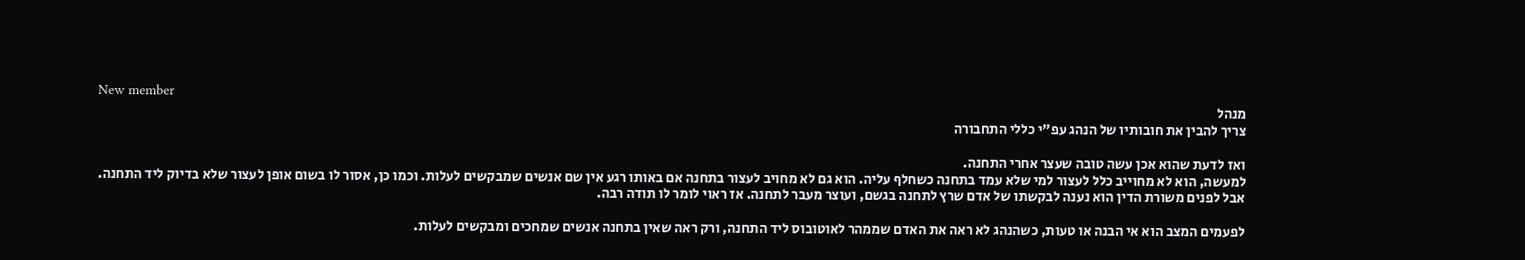New member
מנהל
צריך להבין את חובותיו של הנהג עפ"י כללי התחבורה

ואז לדעת שהוא אכן עשה טובה שעצר אחרי התחנה.
למעשה, הוא לא מחוייב כלל לעצור למי שלא עמד בתחנה כשחלף עליה. הוא גם לא מחויב לעצור בתחנה אם באותו רגע אין שם אנשים שמבקשים לעלות. וכמו כן, אסור לו בשום אופן לעצור שלא בדיוק ליד התחנה.
אבל לפנים משורת הדין הוא נענה לבקשתו של אדם שרץ לתחנה בגשם, ועוצר מעבר לתחנה. אז ראוי לומר לו תודה רבה.

לפעמים המצב הוא אי הבנה או טעות, כשהנהג לא ראה את האדם שממהר לאוטובוס ליד התחנה, ורק ראה שאין בתחנה אנשים שמחכים ומבקשים לעלות.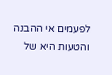לפעמים אי ההבנה והטעות היא של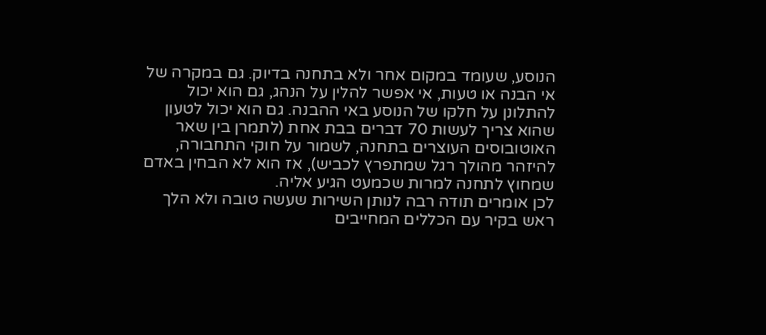הנוסע, שעומד במקום אחר ולא בתחנה בדיוק. גם במקרה של אי הבנה או טעות, אי אפשר להלין על הנהג, גם הוא יכול להתלונן על חלקו של הנוסע באי ההבנה. גם הוא יכול לטעון שהוא צריך לעשות 70 דברים בבת אחת (לתמרן בין שאר האוטובוסים העוצרים בתחנה, לשמור על חוקי התחבורה, להיזהר מהולך רגל שמתפרץ לכביש), אז הוא לא הבחין באדם שמחוץ לתחנה למרות שכמעט הגיע אליה.
לכן אומרים תודה רבה לנותן השירות שעשה טובה ולא הלך ראש בקיר עם הכללים המחייבים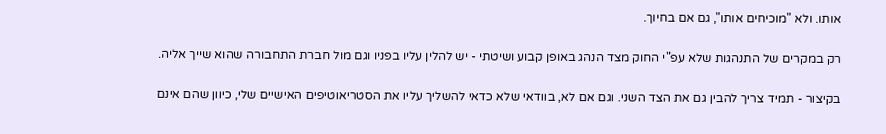אותו. ולא "מוכיחים אותו", גם אם בחיוך.

רק במקרים של התנהגות שלא עפ"י החוק מצד הנהג באופן קבוע ושיטתי - יש להלין עליו בפניו וגם מול חברת התחבורה שהוא שייך אליה.

בקיצור - תמיד צריך להבין גם את הצד השני. וגם אם לא, בוודאי שלא כדאי להשליך עליו את הסטריאוטיפים האישיים שלי, כיוון שהם אינם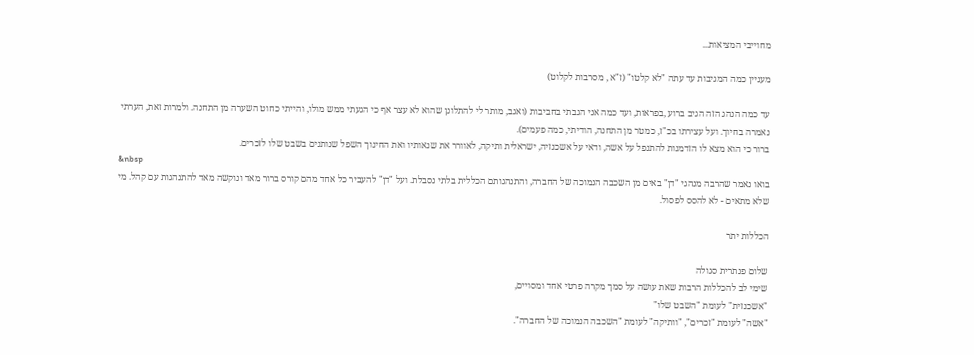מחוייבי המציאות...

מעניין כמה המגיבות עד עתה "לא קלטו" (ז"א , מסרבות לקלוט)

עד כמה הנהג הזה הגיב ברוע ,בפראות, ועד כמה אני הגבתי בחביבות (ואגב, מותר לי להתלונן שהוא לא עצר אף כי הגעתי ממש מולו, והייתי כחוט השערה מן התחנה. ולמרות זאת, הערתי נאמרה בחיוך. ועל עצירתו בכ"ז, כמטר מן התחנה, הודיתי, כמה פעמים).
ברור כי הוא מצא לו הזדמנות להתנפל על אשה, ודאי על אשכנזיה, ישראלית ותיקה, לאוורר את שנאותיו ואת החינוך השפל שנותנים בשבט שלו לזכרים.
&nbsp
בואו נאמר שהרבה מנהגי "דן" באים מן השכבה הנמוכה של החברה, והתנהגותם הכללית בלתי נסבלת. ועל "דן" להעביר כל אחד מהם קורס ברור מאד ונוקשה מאד להתנהגות עם קהל. מי שלא מתאים - לא להסס לפסול.

הכללות יתר

שלום פנתרית סגולה
שימי לב להכללות הרבות שאת עושה על סמך מקרה פרטי אחד ומסויים,
"אשכנזית" לעומת "השבט שלו"
"אשה" לעומת "זכרים", "וותיקה" לעומת "השכבה הנמוכה של החברה".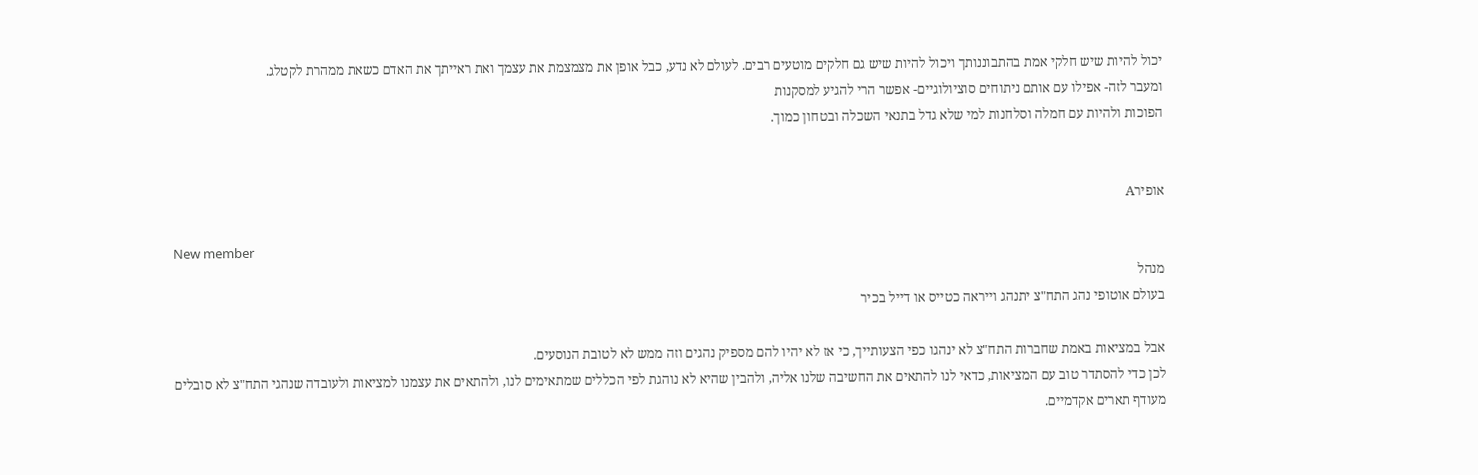יכול להיות שיש חלקי אמת בהתבוננותך ויכול להיות שיש גם חלקים מוטעים רבים. לעולם לא נדע, כבל אופן את מצמצמת את עצמך ואת ראייתך את האדם כשאת ממהרת לקטלג.
ומעבר לזה- אפילו עם אותם ניתוחים סוציולוגיים- אפשר הרי להגיע למסקנות
הפוכות ולהיות עם חמלה וסלחנות למי שלא גדל בתנאי השכלה ובטחון כמוך.


אופירA

New member
מנהל
בעולם אוטופי נהג התח"צ יתנהג וייראה כטייס או דייל בכיר

אבל במציאות באמת שחברות התח"צ לא ינהגו כפי הצעותייך, כי אז לא יהיו להם מספיק נהגים וזה ממש לא לטובת הנוסעים.
לכן כדי להסתדר טוב עם המציאות, כדאי לנו להתאים את החשיבה שלנו אליה, ולהבין שהיא לא נוהגת לפי הכללים שמתאימים לנו, ולהתאים את עצמנו למציאות ולעובדה שנהגי התח"צ לא סובלים מעודף תארים אקדמיים.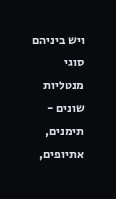ויש ביניהם סוגי מנטליות שונים - תימנים, אתיופים,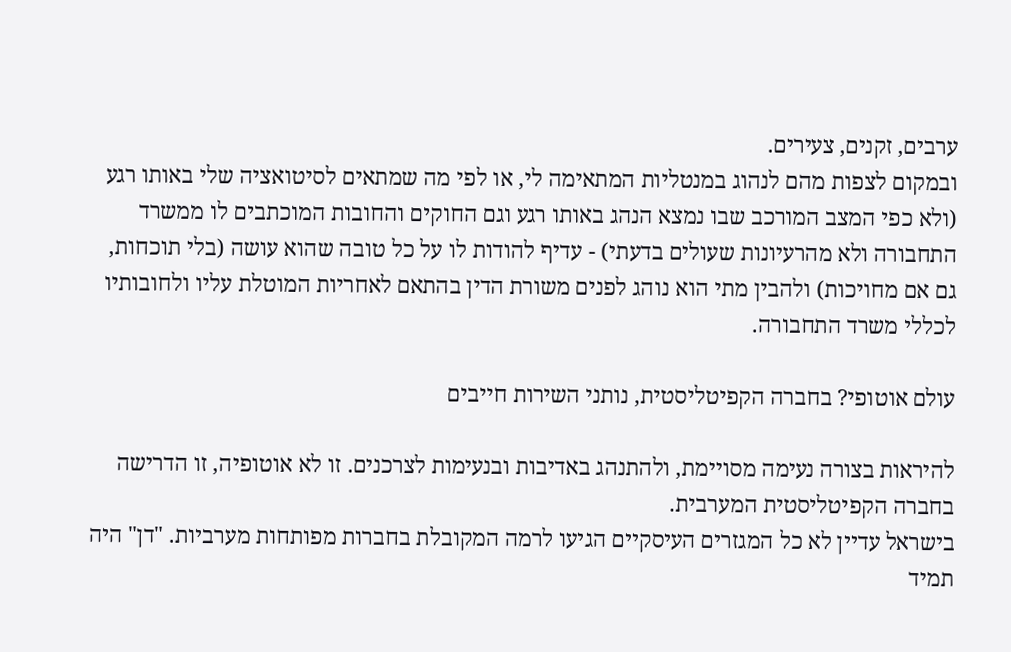ערבים, זקנים, צעירים.
ובמקום לצפות מהם לנהוג במנטליות המתאימה לי, או לפי מה שמתאים לסיטואציה שלי באותו רגע (ולא כפי המצב המורכב שבו נמצא הנהג באותו רגע וגם החוקים והחובות המוכתבים לו ממשרד התחבורה ולא מהרעיונות שעולים בדעתי) - עדיף להודות לו על כל טובה שהוא עושה (בלי תוכחות, גם אם מחויכות) ולהבין מתי הוא נוהג לפנים משורת הדין בהתאם לאחריות המוטלת עליו ולחובותיו לכללי משרד התחבורה.

עולם אוטופי? בחברה הקפיטליסטית, נותני השירות חייבים

להיראות בצורה נעימה מסויימת, ולהתנהג באדיבות ובנעימות לצרכנים. זו לא אוטופיה, זו הדרישה בחברה הקפיטליסטית המערבית.
בישראל עדיין לא כל המגזרים העיסקיים הגיעו לרמה המקובלת בחברות מפותחות מערביות. "דן" היה תמיד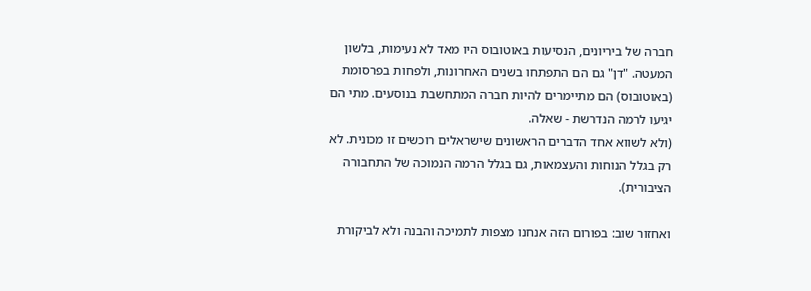חברה של ביריונים, הנסיעות באוטובוס היו מאד לא נעימות, בלשון המעטה. "דן" גם הם התפתחו בשנים האחרונות, ולפחות בפרסומת (באוטובוס) הם מתיימרים להיות חברה המתחשבת בנוסעים. מתי הם יגיעו לרמה הנדרשת - שאלה.
(ולא לשווא אחד הדברים הראשונים שישראלים רוכשים זו מכונית. לא רק בגלל הנוחות והעצמאות, גם בגלל הרמה הנמוכה של התחבורה הציבורית).

ואחזור שוב: בפורום הזה אנחנו מצפות לתמיכה והבנה ולא לביקורת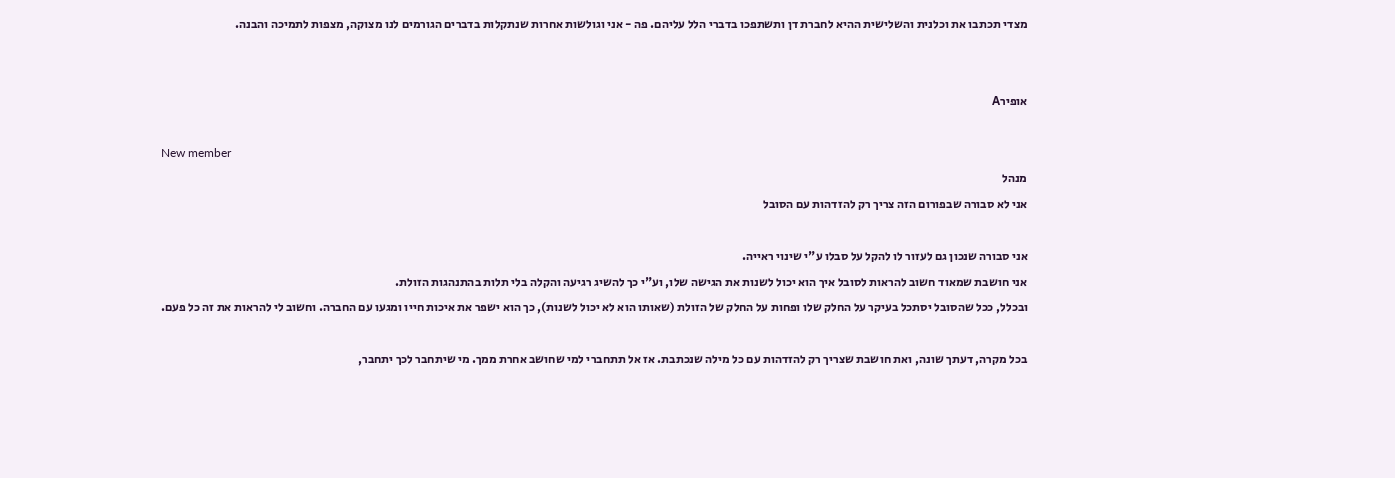מצדי תכתבו את וכלנית והשלישית ההיא לחברת דן ותשתפכו בדברי הלל עליהם. פה - אני וגולשות אחרות שנתקלות בדברים הגורמים לנו מצוקה, מצפות לתמיכה והבנה.


אופירA

New member
מנהל
אני לא סבורה שבפורום הזה צריך רק להזדהות עם הסובל

אני סבורה שנכון גם לעזור לו להקל על סבלו ע"י שינוי ראייה.
אני חושבת שמאוד חשוב להראות לסובל איך הוא יכול לשנות את הגישה שלו, וע"י כך להשיג רגיעה והקלה בלי תלות בהתנהגות הזולת.
ובכלל, ככל שהסובל יסתכל בעיקר על החלק שלו ופחות על החלק של הזולת (שאותו הוא לא יכול לשנות), כך הוא ישפר את איכות חייו ומגעו עם החברה. וחשוב לי להראות את זה כל פעם.

בכל מקרה, דעתך שונה, ואת חושבת שצריך רק להזדהות עם כל מילה שנכתבת. אז אל תתחברי למי שחושב אחרת ממך. מי שיתחבר לכך יתחבר,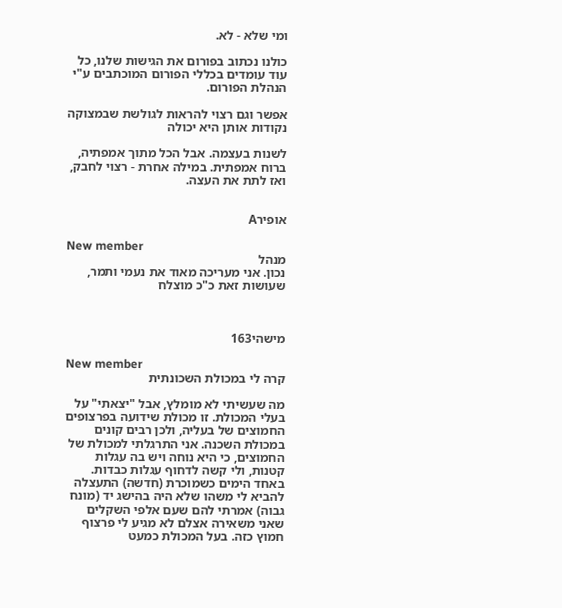ומי שלא - לא.

כולנו נכתוב בפורום את הגישות שלנו, כל עוד עומדים בכללי הפורום המוכתבים ע"י הנהלת הפורום.

אפשר וגם רצוי להראות לגולשת שבמצוקה נקודות אותן היא יכולה

לשנות בעצמה. אבל הכל מתוך אמפתיה, ברוח אמפתית. במילה אחרת - רצוי לחבק, ואז לתת את העצה.


אופירA

New member
מנהל
נכון. אני מעריכה מאוד את נעמי ותמר, שעושות זאת כ"כ מוצלח



מישהי163

New member
קרה לי במכולת השכונתית

מה שעשיתי לא מומלץ, אבל "יצאתי" על בעלי המכולת. זו מכולת שידועה בפרצופים החמוצים של בעליה, ולכן רבים קונים במכולת השכנה. אני התרגלתי למכולת של החמוצים, כי היא נוחה ויש בה עגלות קטנות, ולי קשה לדחוף עגלות כבדות.
באחד הימים כשמוכרת (חדשה) התעצלה להביא לי משהו שלא היה בהישג יד (מונח גבוה) אמרתי להם שעם אלפי השקלים שאני משאירה אצלם לא מגיע לי פרצוף חמוץ כזה. בעל המכולת כמעט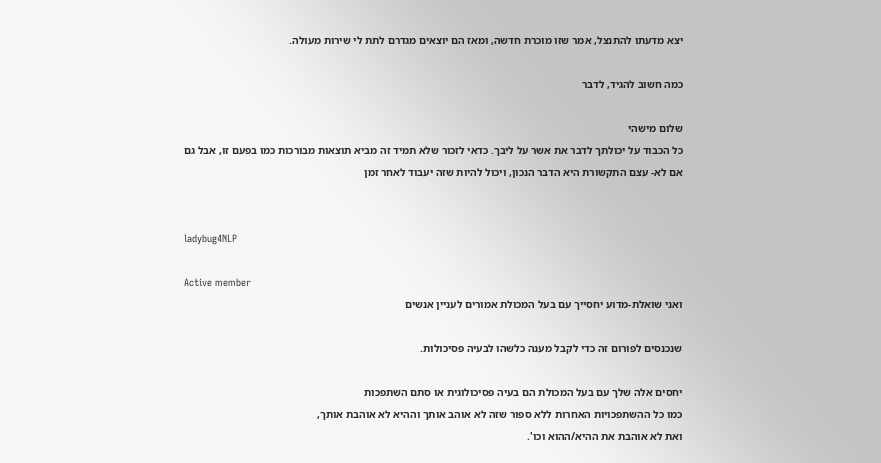יצא מדעתו להתנצל, אמר שזו מוכרת חדשה, ומאז הם יוצאים מגדרם לתת לי שירות מעולה.

כמה חשוב להגיד, לדבר

שלום מישהי
כל הכבוד על יכולתך לדבר את אשר על ליבך. כדאי לזכור שלא תמיד זה מביא תוצאות מבורכות כמו בפעם זו, אבל גם אם לא- עצם התקשורת היא הדבר הנכון, ויכול להיות שזה יעבוד לאחר זמן


ladybug4NLP

Active member
ואני שואלת-מדוע יחסייך עם בעל המכולת אמורים לעניין אנשים

שנכנסים לפורום זה כדי לקבל מענה כלשהו לבעיה פסיכולות.

יחסים אלה שלך עם בעל המכולת הם בעיה פסיכולוגית או סתם השתפכות
כמו כל ההשתפכויות האחרות ללא ספור שזה לא אוהב אותך וההיא לא אוהבת אותך,
ואת לא אוהבת את ההיא/ההוא וכו'.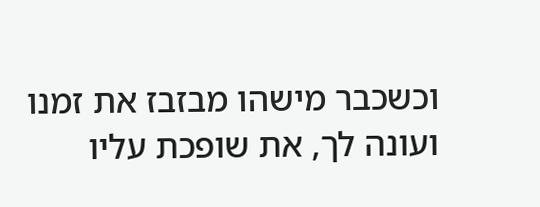וכשכבר מישהו מבזבז את זמנו ועונה לך, את שופכת עליו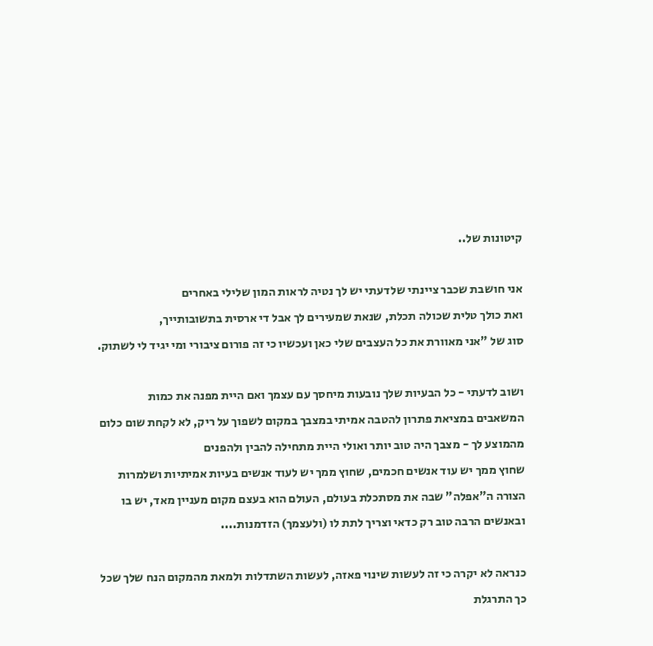קיטונות של..

אני חושבת שכבר ציינתי שלדעתי יש לך נטיה לראות המון שלילי באחרים
ואת כולך טלית שכולה תכלת, שנאת שמעירים לך אבל די ארסית בתשובותייך,
סוג של "אני מאוורת את כל העצבים שלי כאן ועכשיו כי זה פורום ציבורי ומי יגיד לי לשתוק.

ושוב לדעתי - כל הבעיות שלך נובעות מיחסך עם עצמך ואם היית מפנה את כמות
המשאבים במציאת פתרון להטבה אמיתי במצבך במקום לשפוך על ריק, לא לקחת שום כלום מהמוצע לך - מצבך היה טוב יותר ואולי היית מתחילה להבין ולהפנים
שחוץ ממך יש עוד אנשים חכמים, שחוץ ממך יש לעוד אנשים בעיות אמיתיות ושלמרות הצורה ה"אפלה" שבה את מסתכלת בעולם, העולם הוא בעצם מקום מעניין מאד, יש בו ובאנשים הרבה טוב רק כדאי וצריך לתת לו (ולעצמך) הזדמנות....

כנראה לא יקרה כי זה לעשות שינוי פאזה, לעשות השתדלות ולמאת מהמקום הנח שלך שכל כך התרגלת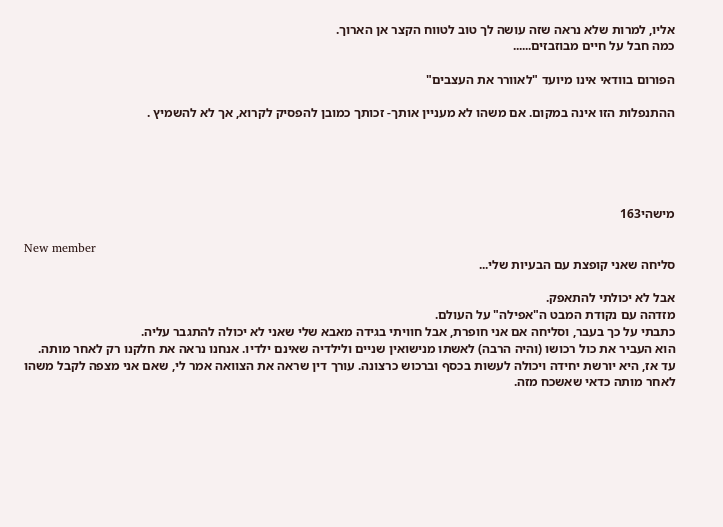אליו, למרות שלא נראה שזה עושה לך טוב לטווח הקצר אן הארוך.
כמה חבל על חיים מבוזבזים......

הפורום בוודאי אינו מיועד "לאוורר את העצבים"

ההתנפלות הזו אינה במקום. אם משהו לא מעניין אותך- זכותך כמובן להפסיק לקרוא, אך לא להשמיץ .





מישהי163

New member
סליחה שאני קופצת עם הבעיות שלי...

אבל לא יכולתי להתאפק.
מזדהה עם נקודת המבט ה"אפילה" על העולם.
כתבתי על כך בעבר, וסליחה אם אני חופרת, אבל חוויתי בגידה מאבא שלי שאני לא יכולה להתגבר עליה.
הוא העביר את כול רכושו (והיה הרבה) לאשתו מנישואין שניים ולילדיה שאינם ילדיו. אנחנו נראה את חלקנו רק לאחר מותה. עד אז, היא יורשת יחידה ויכולה לעשות בכסף וברכוש כרצונה. עורך דין שראה את הצוואה אמר לי, שאם אני מצפה לקבל משהו לאחר מותה כדאי שאשכח מזה.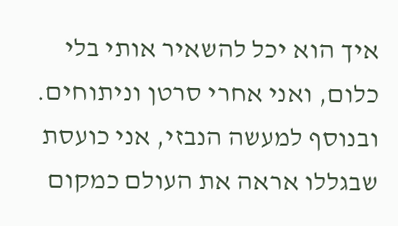איך הוא יכל להשאיר אותי בלי כלום, ואני אחרי סרטן וניתוחים. ובנוסף למעשה הנבזי, אני כועסת שבגללו אראה את העולם כמקום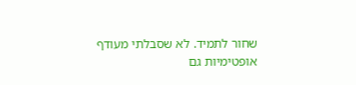שחור לתמיד. לא שסבלתי מעודף אופטימיות גם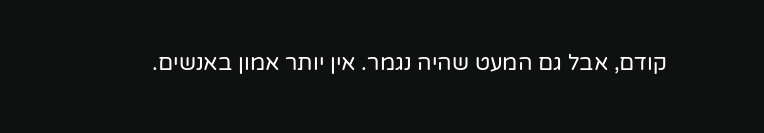קודם, אבל גם המעט שהיה נגמר. אין יותר אמון באנשים.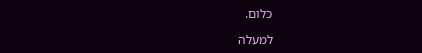כלום.

למעלה